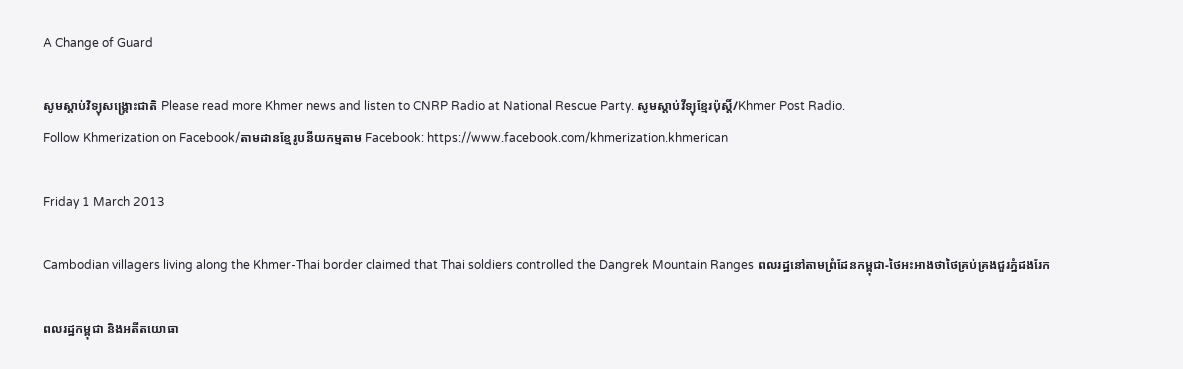A Change of Guard

សូមស្តាប់វិទ្យុសង្គ្រោះជាតិ Please read more Khmer news and listen to CNRP Radio at National Rescue Party. សូមស្តាប់វីទ្យុខ្មែរប៉ុស្តិ៍/Khmer Post Radio.
Follow Khmerization on Facebook/តាមដានខ្មែរូបនីយកម្មតាម Facebook: https://www.facebook.com/khmerization.khmerican

Friday 1 March 2013

Cambodian villagers living along the Khmer-Thai border claimed that Thai soldiers controlled the Dangrek Mountain Ranges ពលរដ្ឋនៅតាមព្រំដែនកម្ពុជា-ថៃអះអាងថាថៃគ្រប់គ្រងជួរភ្នំដងរែក

ពលរដ្ឋកម្ពុជា និងអតីតយោធា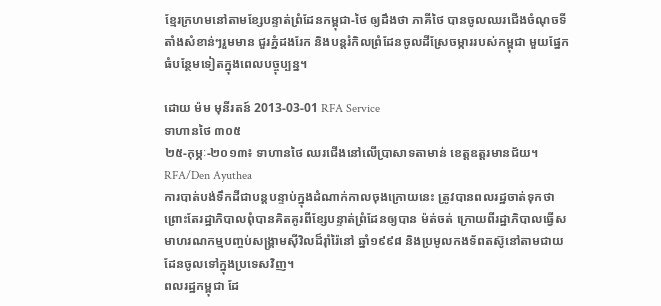ខ្មែរក្រហមនៅតាមខ្សែបន្ទាត់ព្រំដែនកម្ពុជា-ថៃ ឲ្យដឹងថា ភាគីថៃ បានចូលឈរជើងចំណុចទីតាំងសំខាន់ៗរួមមាន ជួរភ្នំដងរែក និងបន្តរំកិលព្រំដែនចូលដីស្រែចម្ការរបស់កម្ពុជា មួយផ្នែកធំបន្ថែមទៀតក្នុងពេលបច្ចុប្បន្ន។

ដោយ ម៉ម មុនីរតន៍ 2013-03-01 RFA Service
ទាហានថៃ ៣០៥
២៥-កុម្ភៈ-២០១៣៖ ទាហានថៃ ឈរជើងនៅលើប្រាសាទតាមាន់ ខេត្តឧត្តរមានជ័យ។
RFA/Den Ayuthea
ការបាត់បង់ទឹកដីជាបន្តបន្ទាប់ក្នុងដំណាក់កាលចុងក្រោយនេះ ត្រូវបានពលរដ្ឋចាត់ទុកថា ព្រោះតែរដ្ឋាភិបាលពុំបានគិតគូរពីខ្សែបន្ទាត់ព្រំដែនឲ្យបាន ម៉ត់ចត់ ក្រោយពីរដ្ឋាភិបាលធ្វើសមាហរណកម្មបញ្ចប់សង្គ្រាមស៊ីវិលដ៏រ៉ាំរ៉ៃនៅ ឆ្នាំ១៩៩៨ និងប្រមូលកងទ័ពតស៊ូនៅតាមជាយដែនចូលទៅក្នុងប្រទេសវិញ។
ពលរដ្ឋកម្ពុជា ដែ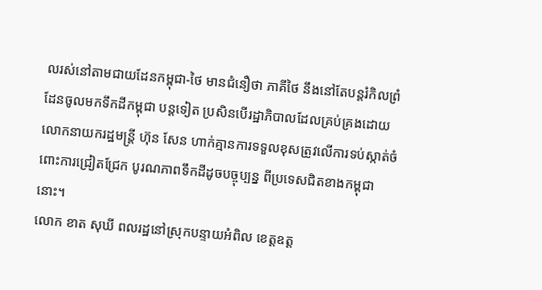លរស់នៅតាមជាយដែនកម្ពុជា-ថៃ មានជំនឿថា ភាគីថៃ នឹងនៅតែបន្តរំកិលព្រំដែនចូលមកទឹកដីកម្ពុជា បន្តទៀត ប្រសិនបើរដ្ឋាភិបាលដែលគ្រប់គ្រងដោយលោកនាយករដ្ឋមន្ត្រី ហ៊ុន សែន ហាក់គ្មានការទទួលខុសត្រូវលើការទប់ស្កាត់ចំពោះការជ្រៀតជ្រែក បូរណភាពទឹកដីដូចបច្ចុប្បន្ន ពីប្រទេសជិតខាងកម្ពុជា នោះ។
លោក ខាត សុឃី ពលរដ្ឋនៅស្រុកបន្ទាយអំពិល ខេត្តឧត្ត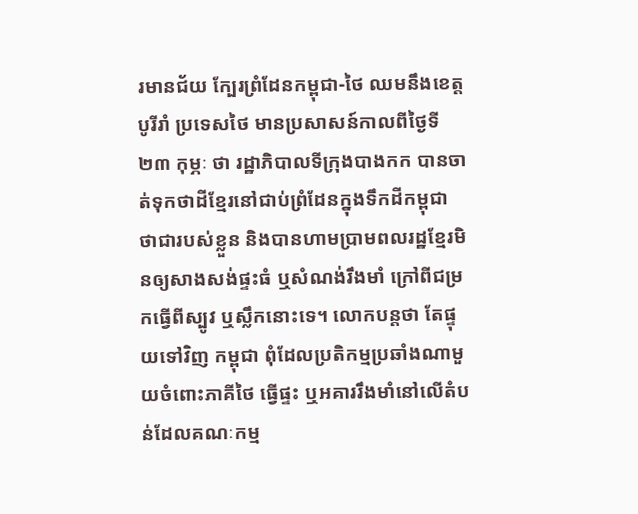រមានជ័យ ក្បែរព្រំដែនកម្ពុជា-ថៃ ឈមនឹងខេត្តបូរីរាំ ប្រទេសថៃ មានប្រសាសន៍កាលពីថ្ងៃទី២៣ កុម្ភៈ ថា រដ្ឋាភិបាលទីក្រុងបាងកក បានចាត់ទុកថាដីខ្មែរនៅជាប់ព្រំដែនក្នុងទឹកដីកម្ពុជា ថាជារបស់ខ្លួន និងបានហាមប្រាមពលរដ្ឋខ្មែរមិនឲ្យសាងសង់ផ្ទះធំ ឬសំណង់រឹងមាំ ក្រៅពីជម្រកធ្វើពីស្បូវ ឬស្លឹកនោះទេ។ លោកបន្តថា តែផ្ទុយទៅវិញ កម្ពុជា ពុំដែលប្រតិកម្មប្រឆាំងណាមួយចំពោះភាគីថៃ ធ្វើផ្ទះ ឬអគាររឹងមាំនៅលើតំបន់ដែលគណៈកម្ម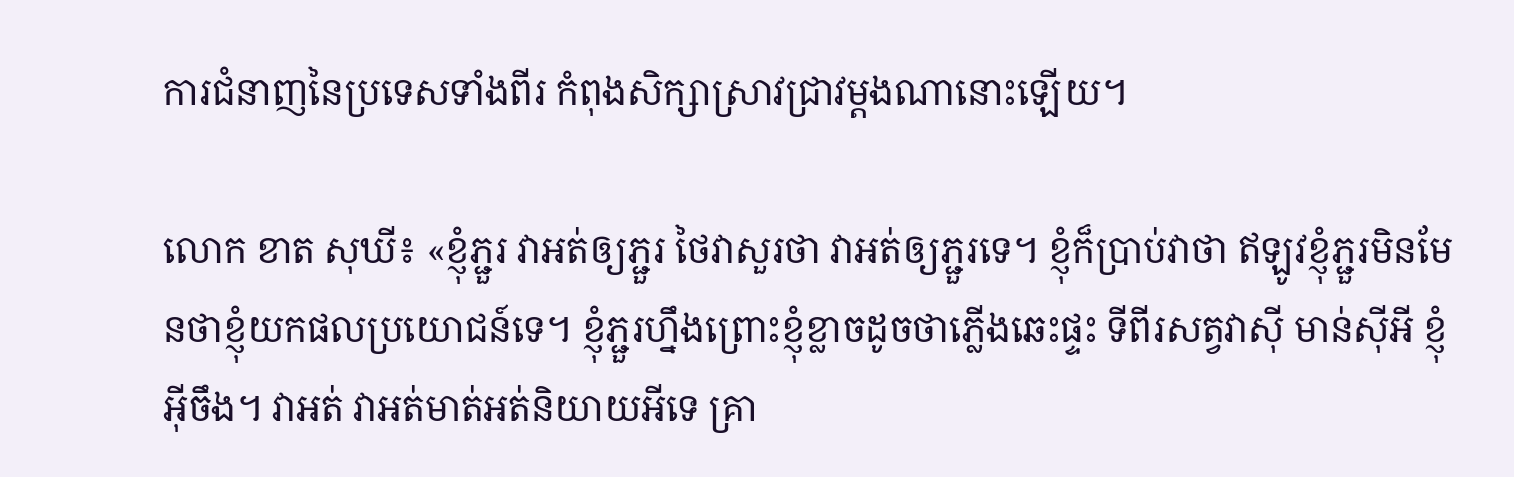ការជំនាញនៃប្រទេសទាំងពីរ កំពុងសិក្សាស្រាវជ្រាវម្ដងណានោះឡើយ។

លោក ខាត សុឃី៖ «ខ្ញុំភ្ជួរ វាអត់ឲ្យភ្ជួរ ថៃវាសួរថា វាអត់ឲ្យភ្ជួរទេ។ ខ្ញុំក៏ប្រាប់វាថា ឥឡូវខ្ញុំភ្ជួរមិនមែនថាខ្ញុំយកផលប្រយោជន៍ទេ។ ខ្ញុំភ្ជួរហ្នឹងព្រោះខ្ញុំខ្លាចដូចថាភ្លើងឆេះផ្ទះ ទីពីរសត្វវាស៊ី មាន់ស៊ីអី ខ្ញុំអ៊ីចឹង។ វាអត់ វាអត់មាត់អត់និយាយអីទេ គ្រា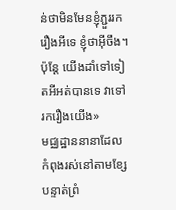ន់ថាមិនមែនខ្ញុំភ្ជួររករឿងអីទេ ខ្ញុំថាអ៊ីចឹង។ ប៉ុន្តែ យើងដាំទៅទៀតអីអត់បានទេ វាទៅរករឿងយើង»
មជ្ឈដ្ឋាននានាដែលកំពុងរស់នៅតាមខ្សែបន្ទាត់ព្រំ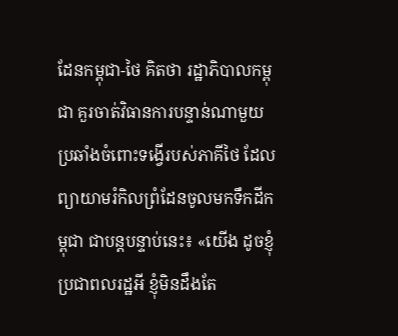ដែនកម្ពុជា-ថៃ គិតថា រដ្ឋាភិបាលកម្ពុជា គួរចាត់វិធានការបន្ទាន់ណាមួយ ប្រឆាំងចំពោះទង្វើរបស់ភាគីថៃ ដែលព្យាយាមរំកិលព្រំដែនចូលមកទឹកដីកម្ពុជា ជាបន្តបន្ទាប់នេះ៖ «យើង ដូចខ្ញុំប្រជាពលរដ្ឋអី ខ្ញុំមិនដឹងតែ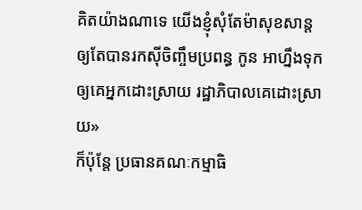គិតយ៉ាងណាទេ យើងខ្ញុំសុំតែម៉ាសុខសាន្ត ឲ្យតែបានរកស៊ីចិញ្ចឹមប្រពន្ធ កូន អាហ្នឹងទុកឲ្យគេអ្នកដោះស្រាយ រដ្ឋាភិបាលគេដោះស្រាយ»
ក៏ប៉ុន្តែ ប្រធានគណៈកម្មាធិ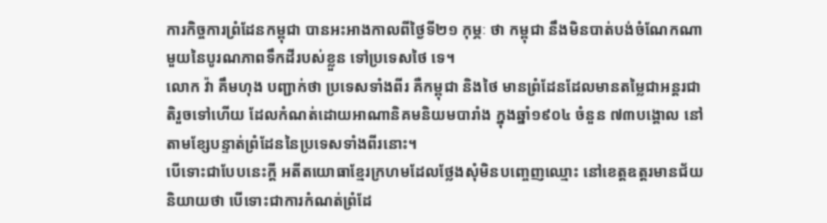ការកិច្ចការព្រំដែនកម្ពុជា បានអះអាងកាលពីថ្ងៃទី២១ កុម្ភៈ ថា កម្ពុជា នឹងមិនបាត់បង់ចំណែកណាមួយនៃបូរណភាពទឹកដីរបស់ខ្លួន ទៅប្រទេសថៃ ទេ។
លោក វ៉ា គឹមហុង បញ្ជាក់ថា ប្រទេសទាំងពីរ គឺកម្ពុជា និងថៃ មានព្រំដែនដែលមានតម្លៃជាអន្តរជាតិរួចទៅហើយ ដែលកំណត់ដោយអាណានិគមនិយមបារាំង ក្នុងឆ្នាំ១៩០៤ ចំនួន ៧៣បង្គោល នៅតាមខ្សែបន្ទាត់ព្រំដែននៃប្រទេសទាំងពីរនោះ។
បើទោះជាបែបនេះក្ដី អតីតយោធាខ្មែរក្រហមដែលថ្លែងសុំមិនបញ្ចេញឈ្មោះ នៅខេត្តឧត្តរមានជ័យ និយាយថា បើទោះជាការកំណត់ព្រំដែ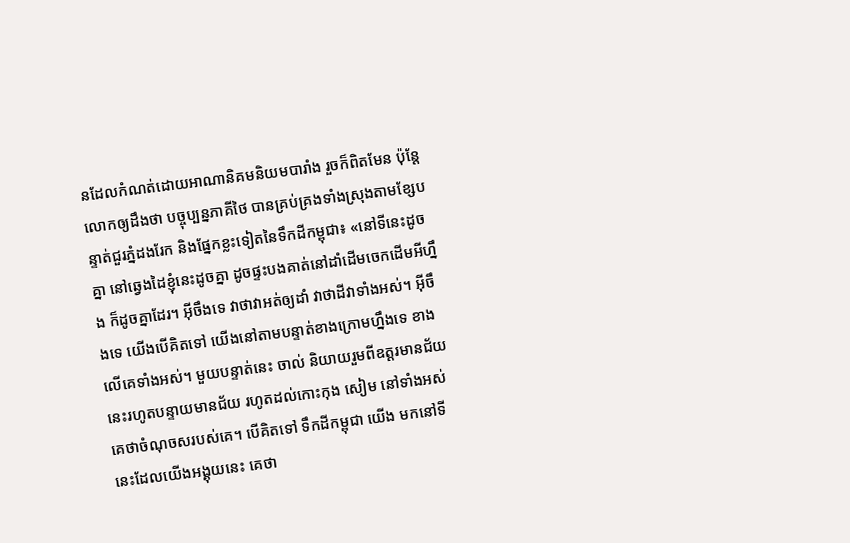នដែលកំណត់ដោយអាណានិគមនិយមបារាំង រួចក៏ពិតមែន ប៉ុន្តែលោកឲ្យដឹងថា បច្ចុប្បន្នភាគីថៃ បានគ្រប់គ្រងទាំងស្រុងតាមខ្សែបន្ទាត់ជួរភ្នំដងរែក និងផ្នែកខ្លះទៀតនៃទឹកដីកម្ពុជា៖ «នៅទីនេះដូចគ្នា នៅឆ្វេងដៃខ្ញុំនេះដូចគ្នា ដូចផ្ទះបងគាត់នៅដាំដើមចេកដើមអីហ្នឹង ក៏ដូចគ្នាដែរ។ អ៊ីចឹងទេ វាថាវាអត់ឲ្យដាំ វាថាដីវាទាំងអស់។ អ៊ីចឹងទេ យើងបើគិតទៅ យើងនៅតាមបន្ទាត់ខាងក្រោមហ្នឹងទេ ខាងលើគេទាំងអស់។ មួយបន្ទាត់នេះ ចាល់ និយាយរួមពីឧត្តរមានជ័យ នេះរហូតបន្ទាយមានជ័យ រហូតដល់កោះកុង សៀម នៅទាំងអស់ គេថាចំណុចសរបស់គេ។ បើគិតទៅ ទឹកដីកម្ពុជា យើង មកនៅទីនេះដែលយើងអង្គុយនេះ គេថា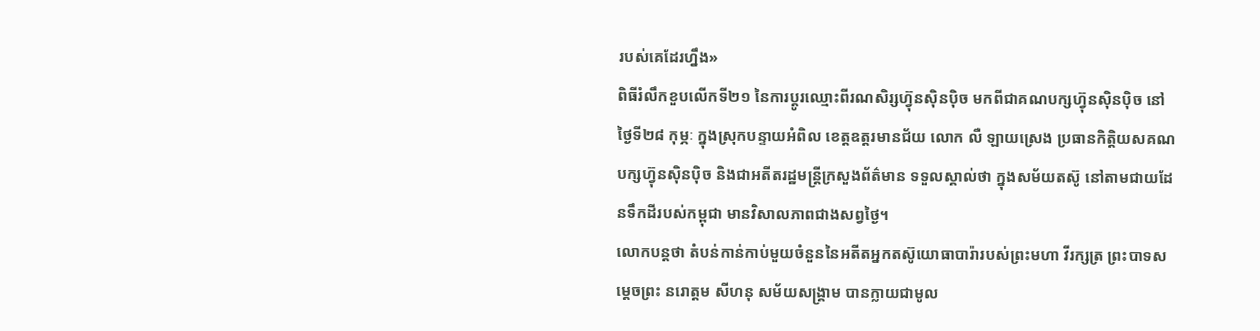របស់គេដែរហ្នឹង»
ពិធីរំលឹកខួបលើកទី២១ នៃការប្ដូរឈ្មោះពីរណសិរ្សហ៊្វុនស៊ិនប៉ិច មកពីជាគណបក្សហ៊្វុនស៊ិនប៉ិច នៅថ្ងៃទី២៨ កុម្ភៈ ក្នុងស្រុកបន្ទាយអំពិល ខេត្តឧត្តរមានជ័យ លោក លឺ ឡាយស្រេង ប្រធានកិត្តិយសគណបក្សហ៊្វុនស៊ិនប៉ិច និងជាអតីតរដ្ឋមន្ត្រីក្រសួងព័ត៌មាន ទទួលស្គាល់ថា ក្នុងសម័យតស៊ូ នៅតាមជាយដែនទឹកដីរបស់កម្ពុជា មានវិសាលភាពជាងសព្វថ្ងៃ។
លោកបន្តថា តំបន់កាន់កាប់មួយចំនួននៃអតីតអ្នកតស៊ូយោធាបារ៉ារបស់ព្រះមហា វីរក្សត្រ ព្រះបាទសម្ដេចព្រះ នរោត្តម សីហនុ សម័យសង្គ្រាម បានក្លាយជាមូល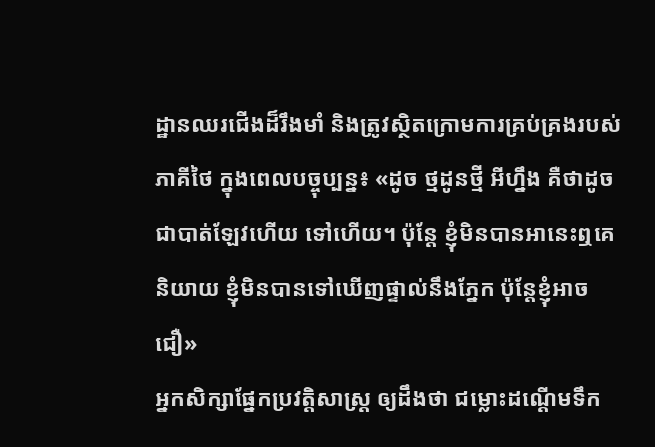ដ្ឋានឈរជើងដ៏រឹងមាំ និងត្រូវស្ថិតក្រោមការគ្រប់គ្រងរបស់ភាគីថៃ ក្នុងពេលបច្ចុប្បន្ន៖ «ដូច ថ្មដូនថ្មី អីហ្នឹង គឺថាដូចជាបាត់ឡែវហើយ ទៅហើយ។ ប៉ុន្តែ ខ្ញុំមិនបានអានេះឮគេនិយាយ ខ្ញុំមិនបានទៅឃើញផ្ទាល់នឹងភ្នែក ប៉ុន្តែខ្ញុំអាចជឿ»
អ្នកសិក្សាផ្នែកប្រវត្តិសាស្ត្រ ឲ្យដឹងថា ជម្លោះដណ្ដើមទឹក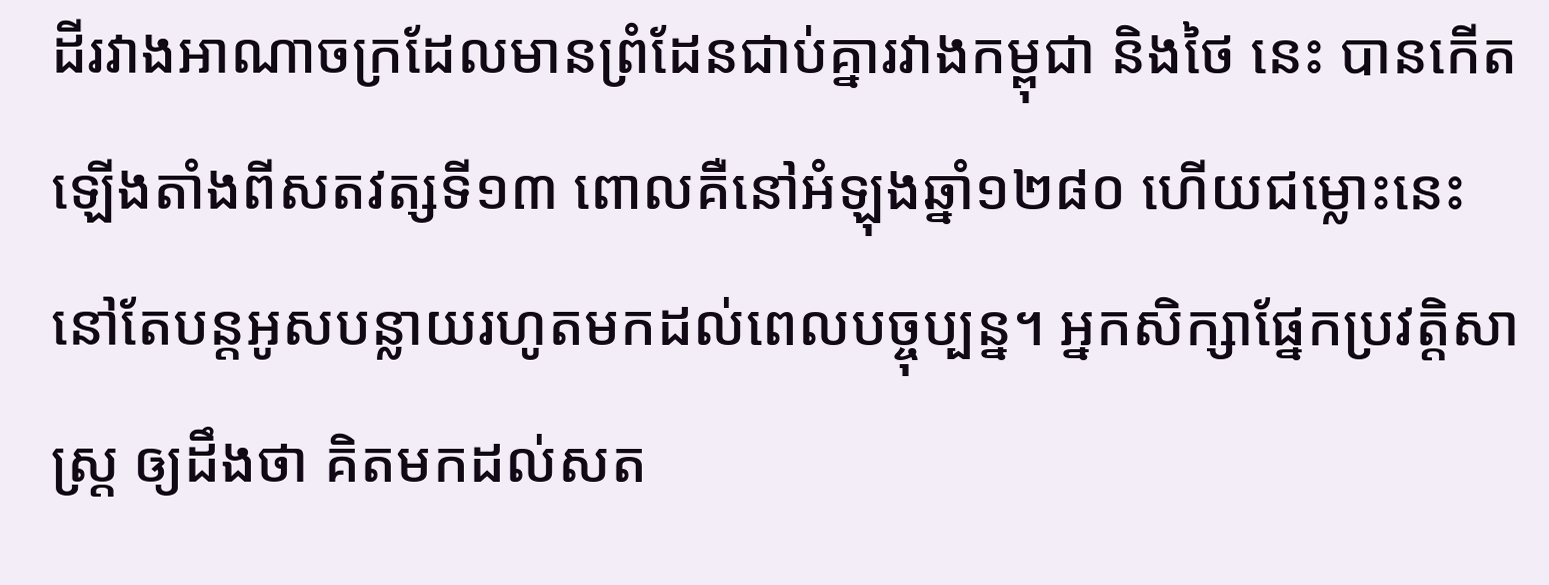ដីរវាងអាណាចក្រដែលមានព្រំដែនជាប់គ្នារវាងកម្ពុជា និងថៃ នេះ បានកើតឡើងតាំងពីសតវត្សទី១៣ ពោលគឺនៅអំឡុងឆ្នាំ១២៨០ ហើយជម្លោះនេះនៅតែបន្តអូសបន្លាយរហូតមកដល់ពេលបច្ចុប្បន្ន។ អ្នកសិក្សាផ្នែកប្រវត្តិសាស្ត្រ ឲ្យដឹងថា គិតមកដល់សត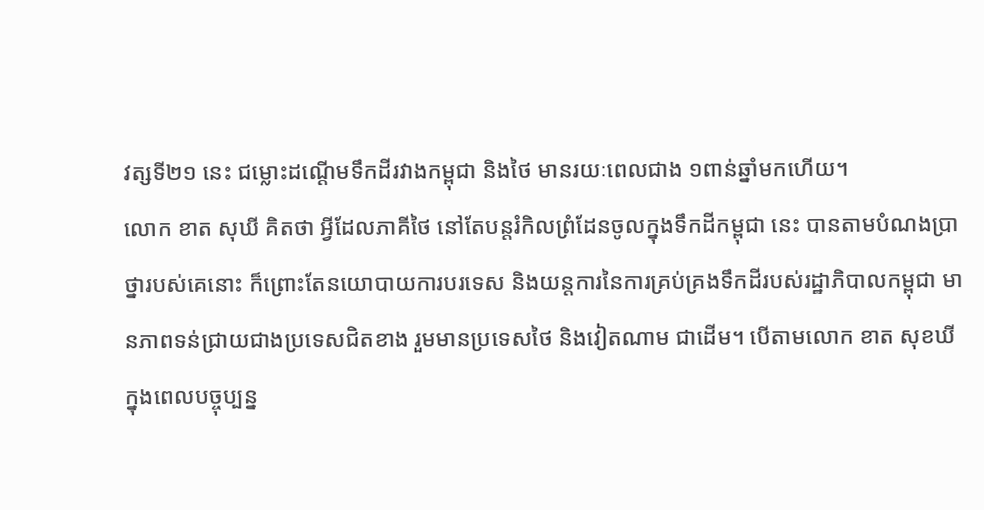វត្សទី២១ នេះ ជម្លោះដណ្ដើមទឹកដីរវាងកម្ពុជា និងថៃ មានរយៈពេលជាង ១ពាន់ឆ្នាំមកហើយ។
លោក ខាត សុឃី គិតថា អ្វីដែលភាគីថៃ នៅតែបន្តរំកិលព្រំដែនចូលក្នុងទឹកដីកម្ពុជា នេះ បានតាមបំណងប្រាថ្នារបស់គេនោះ ក៏ព្រោះតែនយោបាយការបរទេស និងយន្តការនៃការគ្រប់គ្រងទឹកដីរបស់រដ្ឋាភិបាលកម្ពុជា មានភាពទន់ជ្រាយជាងប្រទេសជិតខាង រួមមានប្រទេសថៃ និងវៀតណាម ជាដើម។ បើតាមលោក ខាត សុខឃី ក្នុងពេលបច្ចុប្បន្ន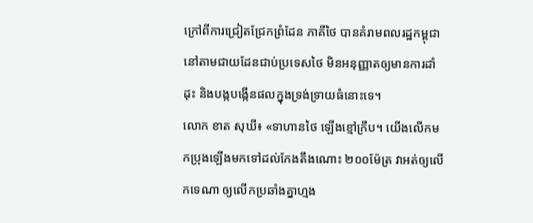ក្រៅពីការជ្រៀតជ្រែកព្រំដែន ភាគីថៃ បានគំរាមពលរដ្ឋកម្ពុជា នៅតាមជាយដែនជាប់ប្រទេសថៃ មិនអនុញ្ញាតឲ្យមានការដាំដុះ និងបង្កបង្កើនផលក្នុងទ្រង់ទ្រាយធំនោះទេ។
លោក ខាត សុឃី៖ «ទាហានថៃ ឡើងខ្មៅក្រឹប។ យើងលើកមកប្រុងឡើងមកទៅដល់កែងតឹងណោះ ២០០ម៉ែត្រ វាអត់ឲ្យលើកទេណា ឲ្យលើកប្រឆាំងគ្នាហ្មង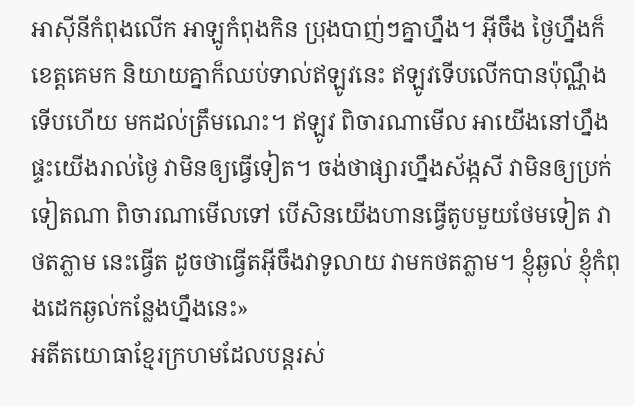អាស៊ីនីកំពុងលើក អាឡូកំពុងកិន ប្រុងបាញ់ៗគ្នាហ្នឹង។ អ៊ីចឹង ថ្ងៃហ្នឹងក៏ខេត្តគេមក និយាយគ្នាក៏ឈប់ទាល់ឥឡូវនេះ ឥឡូវទើបលើកបានប៉ុណ្ណឹង ទើបហើយ មកដល់ត្រឹមណេះ។ ឥឡូវ ពិចារណាមើល អាយើងនៅហ្នឹង ផ្ទះយើងរាល់ថ្ងៃ វាមិនឲ្យធ្វើទៀត។ ចង់ថាផ្សារហ្នឹងស័ង្កសី វាមិនឲ្យប្រក់ទៀតណា ពិចារណាមើលទៅ បើសិនយើងហានធ្វើតូបមួយថែមទៀត វាថតភ្លាម នេះធ្វើត ដូចថាធ្វើតអ៊ីចឹងវាទូលាយ វាមកថតភ្លាម។ ខ្ញុំឆ្ងល់ ខ្ញុំកំពុងដេកឆ្ងល់កន្លែងហ្នឹងនេះ»
អតីតយោធាខ្មែរក្រហមដែលបន្តរស់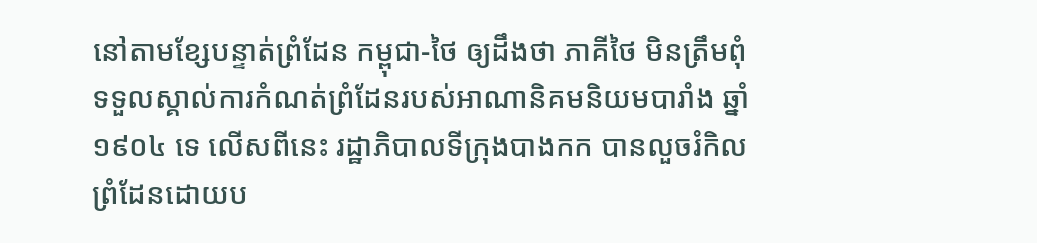នៅតាមខ្សែបន្ទាត់ព្រំដែន កម្ពុជា-ថៃ ឲ្យដឹងថា ភាគីថៃ មិនត្រឹមពុំទទួលស្គាល់ការកំណត់ព្រំដែនរបស់អាណានិគមនិយមបារាំង ឆ្នាំ១៩០៤ ទេ លើសពីនេះ រដ្ឋាភិបាលទីក្រុងបាងកក បានលួចរំកិលព្រំដែនដោយប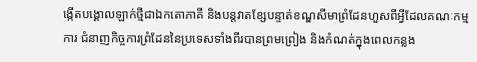ង្កើតបង្គោលឡាក់ថ្មីជាឯកតោភាគី និងបន្តវាតខ្សែបន្ទាត់ខណ្ឌសីមាព្រំដែនហួសពីអ្វីដែលគណៈកម្មការ ជំនាញកិច្ចការព្រំដែននៃប្រទេសទាំងពីរបានព្រមព្រៀង និងកំណត់ក្នុងពេលកន្លង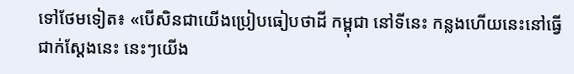ទៅថែមទៀត៖ «បើសិនជាយើងប្រៀបធៀបថាដី កម្ពុជា នៅទីនេះ កន្លងហើយនេះនៅធ្វើជាក់ស្ដែងនេះ នេះៗយើង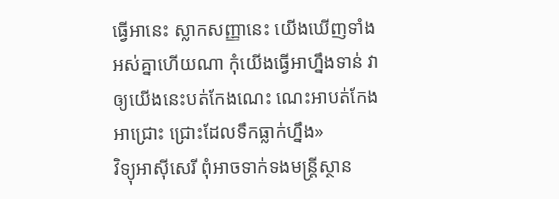ធ្វើអានេះ ស្លាកសញ្ញានេះ យើងឃើញទាំងអស់គ្នាហើយណា កុំយើងធ្វើអាហ្នឹងទាន់ វាឲ្យយើងនេះបត់កែងណេះ ណេះអាបត់កែង អាជ្រោះ ជ្រោះដែលទឹកធ្លាក់ហ្នឹង»
វិទ្យុអាស៊ីសេរី ពុំអាចទាក់ទងមន្ត្រីស្ថាន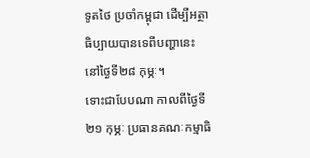ទូតថៃ ប្រចាំកម្ពុជា ដើម្បីអត្ថាធិប្បាយបានទេពីបញ្ហានេះ នៅថ្ងៃទី២៨ កុម្ភៈ។
ទោះជាបែបណា កាលពីថ្ងៃទី២១ កុម្ភៈ ប្រធានគណៈកម្មាធិ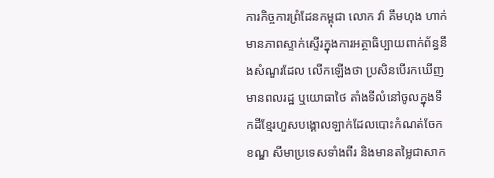ការកិច្ចការព្រំដែនកម្ពុជា លោក វ៉ា គឹមហុង ហាក់មានភាពស្ទាក់ស្ទើរក្នុងការអត្ថាធិប្បាយពាក់ព័ន្ធនឹងសំណួរដែល លើកឡើងថា ប្រសិនបើរកឃើញមានពលរដ្ឋ ឬយោធាថៃ តាំងទីលំនៅចូលក្នុងទឹកដីខ្មែរហួសបង្គោលឡាក់ដែលបោះកំណត់ចែកខណ្ឌ សីមាប្រទេសទាំងពីរ និងមានតម្លៃជាសាក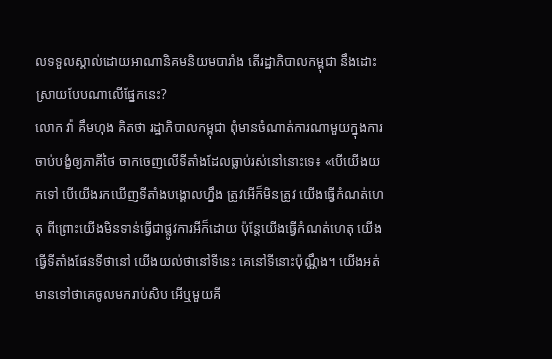លទទួលស្គាល់ដោយអាណានិគមនិយមបារាំង តើរដ្ឋាភិបាលកម្ពុជា នឹងដោះស្រាយបែបណាលើផ្នែកនេះ?
លោក វ៉ា គឹមហុង គិតថា រដ្ឋាភិបាលកម្ពុជា ពុំមានចំណាត់ការណាមួយក្នុងការចាប់បង្ខំឲ្យភាគីថៃ ចាកចេញលើទីតាំងដែលធ្លាប់រស់នៅនោះទេ៖ «បើយើងយកទៅ បើយើងរកឃើញទីតាំងបង្គោលហ្នឹង ត្រូវអើក៏មិនត្រូវ យើងធ្វើកំណត់ហេតុ ពីព្រោះយើងមិនទាន់ធ្វើជាផ្លូវការអីក៏ដោយ ប៉ុន្តែយើងធ្វើកំណត់ហេតុ យើងធ្វើទីតាំងផែនទីថានៅ យើងយល់ថានៅទីនេះ គេនៅទីនោះប៉ុណ្ណឹង។ យើងអត់មានទៅថាគេចូលមករាប់សិប អើឬមួយគី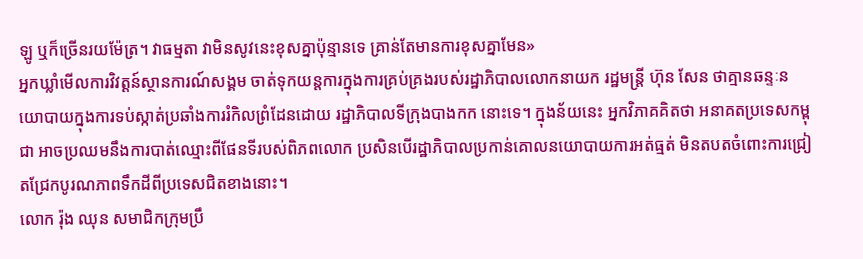ឡូ ឬក៏ច្រើនរយម៉ែត្រ។ វាធម្មតា វាមិនសូវនេះខុសគ្នាប៉ុន្មានទេ គ្រាន់តែមានការខុសគ្នាមែន»
អ្នកឃ្លាំមើលការវិវត្តន៍ស្ថានការណ៍សង្គម ចាត់ទុកយន្តការក្នុងការគ្រប់គ្រងរបស់រដ្ឋាភិបាលលោកនាយក រដ្ឋមន្ត្រី ហ៊ុន សែន ថាគ្មានឆន្ទៈនយោបាយក្នុងការទប់ស្កាត់ប្រឆាំងការរំកិលព្រំដែនដោយ រដ្ឋាភិបាលទីក្រុងបាងកក នោះទេ។ ក្នុងន័យនេះ អ្នកវិភាគគិតថា អនាគតប្រទេសកម្ពុជា អាចប្រឈមនឹងការបាត់ឈ្មោះពីផែនទីរបស់ពិភពលោក ប្រសិនបើរដ្ឋាភិបាលប្រកាន់គោលនយោបាយការអត់ធ្មត់ មិនតបតចំពោះការជ្រៀតជ្រែកបូរណភាពទឹកដីពីប្រទេសជិតខាងនោះ។
លោក រ៉ុង ឈុន សមាជិកក្រុមប្រឹ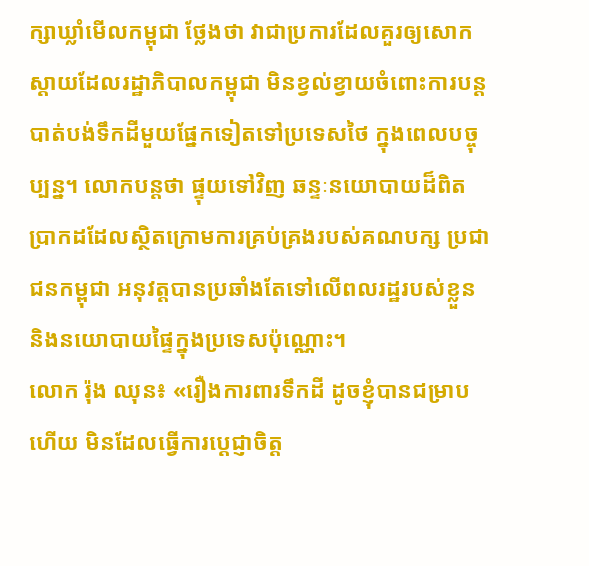ក្សាឃ្លាំមើលកម្ពុជា ថ្លែងថា វាជាប្រការដែលគួរឲ្យសោកស្ដាយដែលរដ្ឋាភិបាលកម្ពុជា មិនខ្វល់ខ្វាយចំពោះការបន្តបាត់បង់ទឹកដីមួយផ្នែកទៀតទៅប្រទេសថៃ ក្នុងពេលបច្ចុប្បន្ន។ លោកបន្តថា ផ្ទុយទៅវិញ ឆន្ទៈនយោបាយដ៏ពិតប្រាកដដែលស្ថិតក្រោមការគ្រប់គ្រងរបស់គណបក្ស ប្រជាជនកម្ពុជា អនុវត្តបានប្រឆាំងតែទៅលើពលរដ្ឋរបស់ខ្លួន និងនយោបាយផ្ទៃក្នុងប្រទេសប៉ុណ្ណោះ។
លោក រ៉ុង ឈុន៖ «រឿងការពារទឹកដី ដូចខ្ញុំបានជម្រាបហើយ មិនដែលធ្វើការប្ដេជ្ញាចិត្ត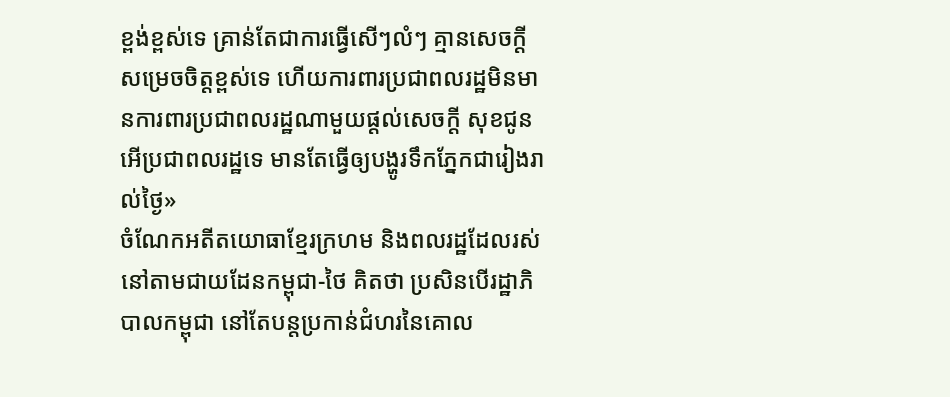ខ្ពង់ខ្ពស់ទេ គ្រាន់តែជាការធ្វើសើៗលំៗ គ្មានសេចក្ដីសម្រេចចិត្តខ្ពស់ទេ ហើយការពារប្រជាពលរដ្ឋមិនមានការពារប្រជាពលរដ្ឋណាមួយផ្ដល់សេចក្ដី សុខជូនអើប្រជាពលរដ្ឋទេ មានតែធ្វើឲ្យបង្ហូរទឹកភ្នែកជារៀងរាល់ថ្ងៃ»
ចំណែកអតីតយោធាខ្មែរក្រហម និងពលរដ្ឋដែលរស់នៅតាមជាយដែនកម្ពុជា-ថៃ គិតថា ប្រសិនបើរដ្ឋាភិបាលកម្ពុជា នៅតែបន្តប្រកាន់ជំហរនៃគោល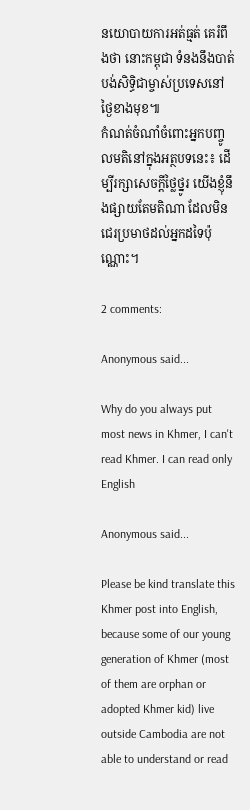នយោបាយការអត់ធ្មត់ គេរំពឹងថា នោះកម្ពុជា ទំនងនឹងបាត់បង់សិទ្ធិជាម្ចាស់ប្រទេសនៅថ្ងៃខាងមុខ៕
កំណត់ចំណាំចំពោះអ្នកបញ្ចូលមតិនៅក្នុងអត្ថបទនេះ៖ ដើម្បីរក្សាសេចក្ដីថ្លៃថ្នូរ យើងខ្ញុំនឹងផ្សាយតែមតិណា ដែលមិនជេរប្រមាថដល់អ្នកដទៃប៉ុណ្ណោះ។

2 comments:

Anonymous said...

Why do you always put most news in Khmer, I can't read Khmer. I can read only English

Anonymous said...

Please be kind translate this Khmer post into English, because some of our young generation of Khmer (most of them are orphan or adopted Khmer kid) live outside Cambodia are not able to understand or read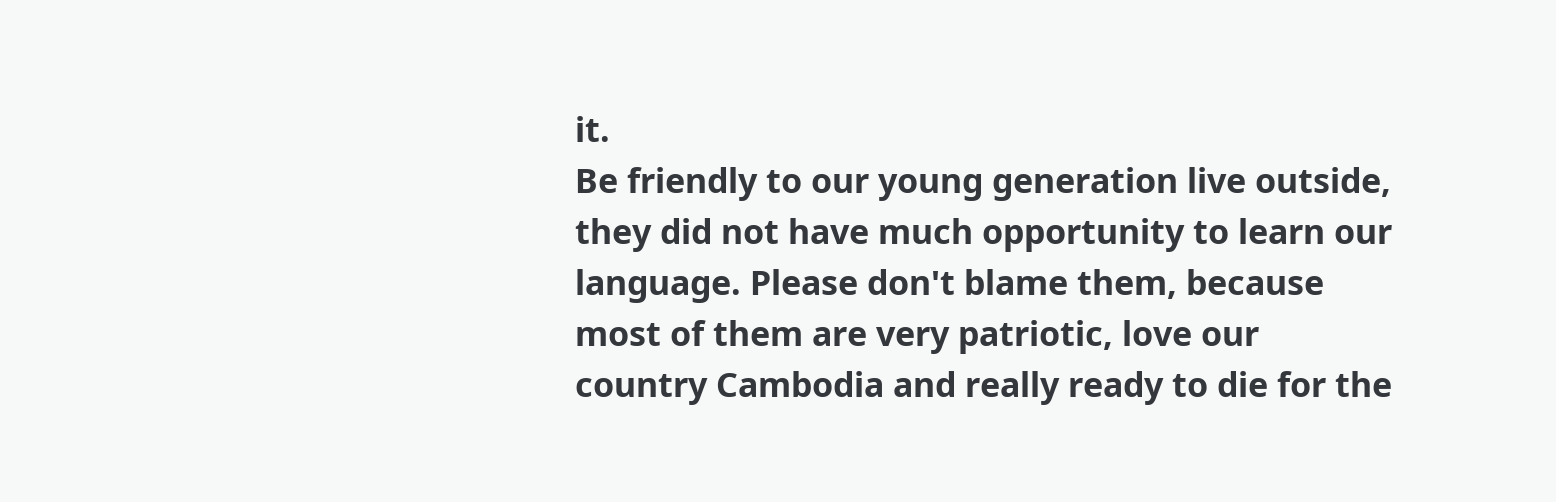it.
Be friendly to our young generation live outside, they did not have much opportunity to learn our language. Please don't blame them, because most of them are very patriotic, love our country Cambodia and really ready to die for the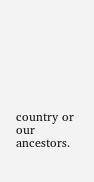country or our ancestors.